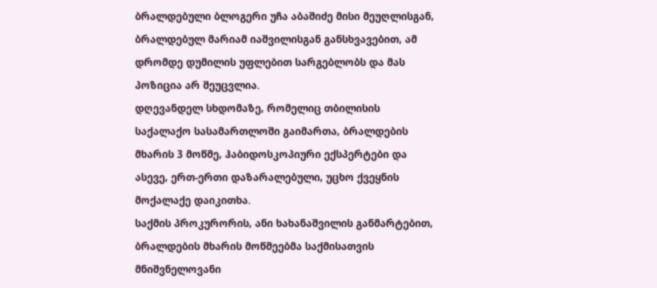ბრალდებული ბლოგერი უჩა აბაშიძე მისი მეუღლისგან, ბრალდებულ მარიამ იაშვილისგან განსხვავებით, ამ დრომდე დუმილის უფლებით სარგებლობს და მას პოზიცია არ შეუცვლია.
დღევანდელ სხდომაზე, რომელიც თბილისის საქალაქო სასამართლოში გაიმართა, ბრალდების მხარის 3 მოწმე, ჰაბიდოსკოპიური ექსპერტები და ასევე, ერთ-ერთი დაზარალებული, უცხო ქვეყნის მოქალაქე დაიკითხა.
საქმის პროკურორის, ანი ხახანაშვილის განმარტებით, ბრალდების მხარის მოწმეებმა საქმისათვის მნიშვნელოვანი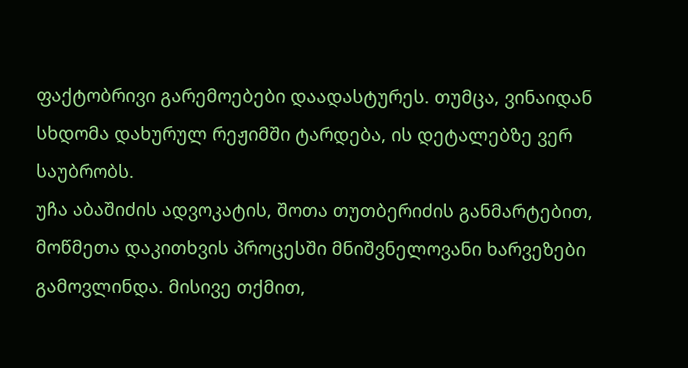ფაქტობრივი გარემოებები დაადასტურეს. თუმცა, ვინაიდან სხდომა დახურულ რეჟიმში ტარდება, ის დეტალებზე ვერ საუბრობს.
უჩა აბაშიძის ადვოკატის, შოთა თუთბერიძის განმარტებით, მოწმეთა დაკითხვის პროცესში მნიშვნელოვანი ხარვეზები გამოვლინდა. მისივე თქმით,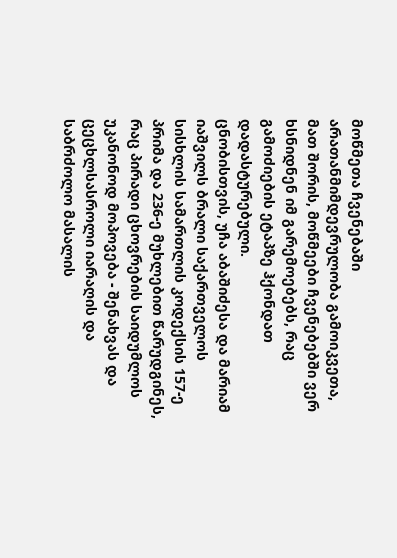მოწმეთა ჩვენებაში არათანმიმდევრულობა გამოიკვეთა, მათ შორის, მოწმეები ჩვენებებში ვერ ხსნიდნენ იმ გარემოებებს, რაც გამოძიების ეტაპზე ჰქონდათ დადასტურებული.
ცნობისთვის, უჩა აბაშიძესა და მარიამ იაშვილს ბრალი საქართველოს სისხლის სამართლის კოდექსის 157-ე პრიმა და 236-ე მუხლებით წარუდგინეს, რაც პირადი ცხოვრების საიდუმლოს უკანონოდ მოპოვება - შენახვას და ცეცხლსასროლი იარაღის და საბრძოლო მასალის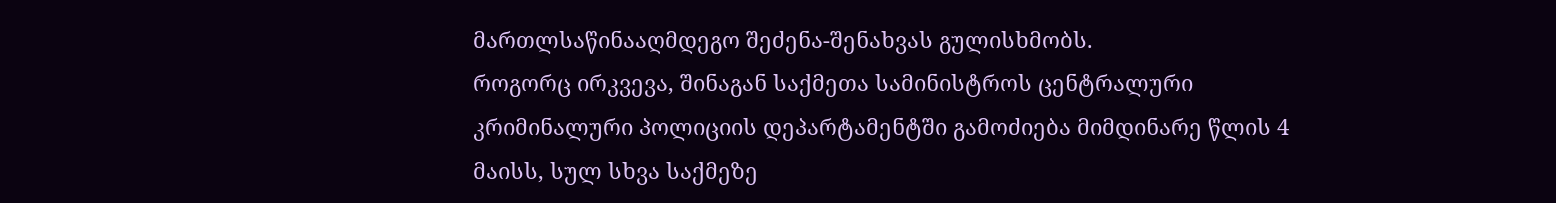მართლსაწინააღმდეგო შეძენა-შენახვას გულისხმობს.
როგორც ირკვევა, შინაგან საქმეთა სამინისტროს ცენტრალური კრიმინალური პოლიციის დეპარტამენტში გამოძიება მიმდინარე წლის 4 მაისს, სულ სხვა საქმეზე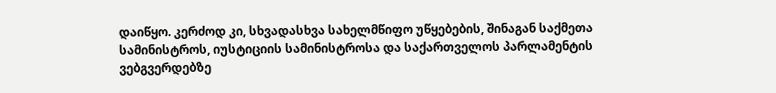დაიწყო. კერძოდ კი, სხვადასხვა სახელმწიფო უწყებების, შინაგან საქმეთა სამინისტროს, იუსტიციის სამინისტროსა და საქართველოს პარლამენტის ვებგვერდებზე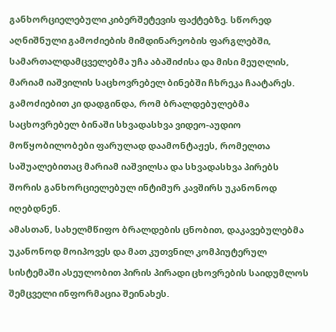განხორციელებული კიბერშეტევის ფაქტებზე. სწორედ აღნიშნული გამოძიების მიმდინარეობის ფარგლებში, სამართალდამცველებმა უჩა აბაშიძისა და მისი მეუღლის, მარიამ იაშვილის საცხოვრებელ ბინებში ჩხრეკა ჩაატარეს. გამოძიებით კი დადგინდა, რომ ბრალდებულებმა საცხოვრებელ ბინაში სხვადასხვა ვიდეო-აუდიო მოწყობილობები ფარულად დაამონტაჟეს, რომელთა საშუალებითაც მარიამ იაშვილსა და სხვადასხვა პირებს შორის განხორციელებულ ინტიმურ კავშირს უკანონოდ იღებდნენ.
ამასთან, სახელმწიფო ბრალდების ცნობით, დაკავებულებმა უკანონოდ მოიპოვეს და მათ კუთვნილ კომპიუტერულ სისტემაში ასეულობით პირის პირადი ცხოვრების საიდუმლოს შემცველი ინფორმაცია შეინახეს.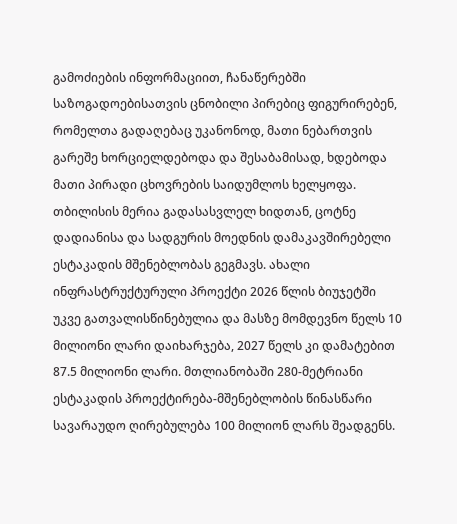გამოძიების ინფორმაციით, ჩანაწერებში საზოგადოებისათვის ცნობილი პირებიც ფიგურირებენ, რომელთა გადაღებაც უკანონოდ, მათი ნებართვის გარეშე ხორციელდებოდა და შესაბამისად, ხდებოდა მათი პირადი ცხოვრების საიდუმლოს ხელყოფა.
თბილისის მერია გადასასვლელ ხიდთან, ცოტნე დადიანისა და სადგურის მოედნის დამაკავშირებელი ესტაკადის მშენებლობას გეგმავს. ახალი ინფრასტრუქტურული პროექტი 2026 წლის ბიუჯეტში უკვე გათვალისწინებულია და მასზე მომდევნო წელს 10 მილიონი ლარი დაიხარჯება, 2027 წელს კი დამატებით 87.5 მილიონი ლარი. მთლიანობაში 280-მეტრიანი ესტაკადის პროექტირება-მშენებლობის წინასწარი სავარაუდო ღირებულება 100 მილიონ ლარს შეადგენს.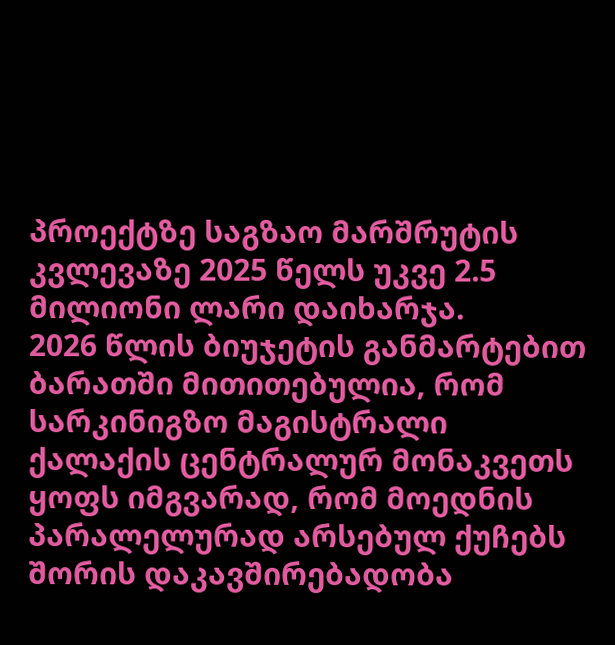პროექტზე საგზაო მარშრუტის კვლევაზე 2025 წელს უკვე 2.5 მილიონი ლარი დაიხარჯა.
2026 წლის ბიუჯეტის განმარტებით ბარათში მითითებულია, რომ სარკინიგზო მაგისტრალი ქალაქის ცენტრალურ მონაკვეთს ყოფს იმგვარად, რომ მოედნის პარალელურად არსებულ ქუჩებს შორის დაკავშირებადობა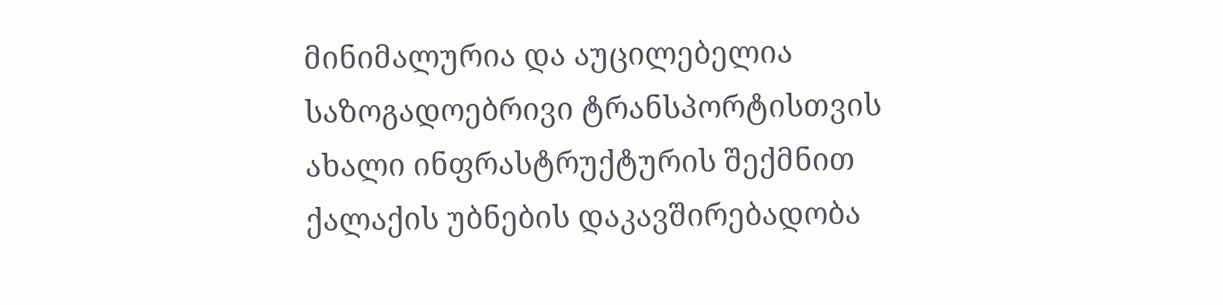მინიმალურია და აუცილებელია საზოგადოებრივი ტრანსპორტისთვის ახალი ინფრასტრუქტურის შექმნით ქალაქის უბნების დაკავშირებადობა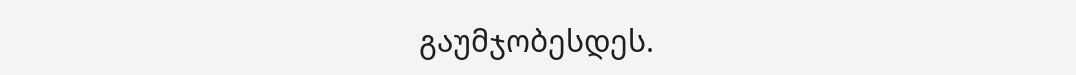გაუმჯობესდეს.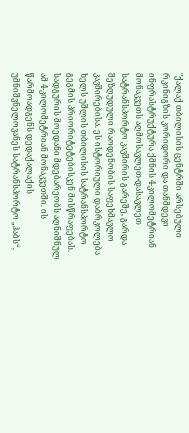"ქალაქ თბილისის ცენტრში არსებული რკინიგზის კორიდორი და თანმდევი ინფრასტრუქტურა ქმნის 4-კილომეტრიან მონაკვეთს აღმოსავლეთ-დასავლეთ სატრანსპორტო კავშირის გარეშე, გარდა შეზღუდული რაოდენობის საფეხმავლო კავშირებისა. ეს ისტორიული დაბრკოლება ხელს უშლის თბილისის სატრანსპორტო გეგმის პრიორიტეტებისკენ მისწრაფებას. სადგურის მოედანი მდებარეობს აღნიშნულ ამ 4-კილომეტრიან მონაკვეთში. ის წარმოადგენს დედაქალაქის უმნიშვნელოვანეს სატრანსპორტო „ჰაბს“,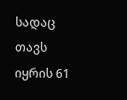სადაც თავს იყრის 61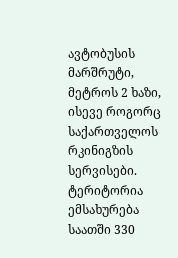ავტობუსის მარშრუტი, მეტროს 2 ხაზი, ისევე როგორც საქართველოს რკინიგზის სერვისები. ტერიტორია ემსახურება საათში 330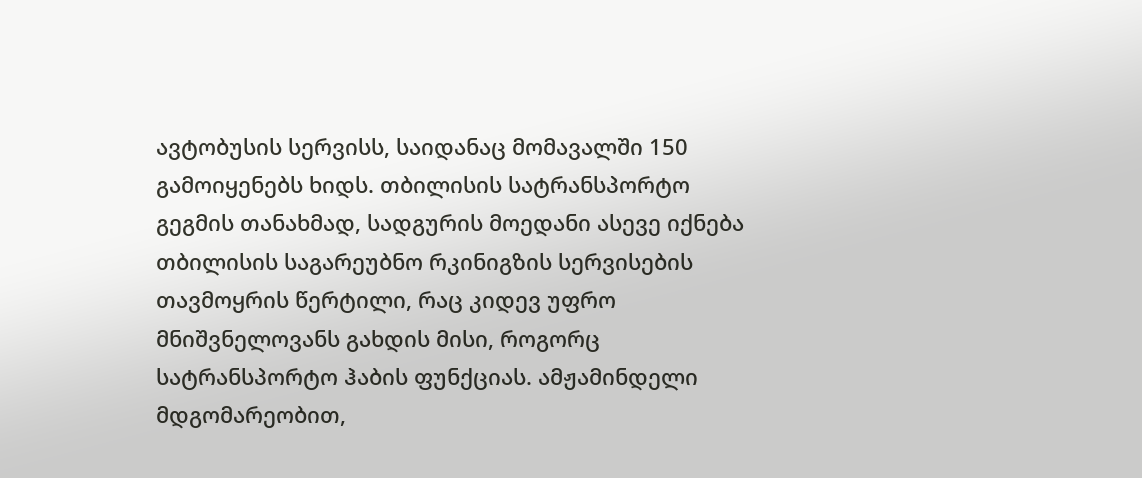ავტობუსის სერვისს, საიდანაც მომავალში 150 გამოიყენებს ხიდს. თბილისის სატრანსპორტო გეგმის თანახმად, სადგურის მოედანი ასევე იქნება თბილისის საგარეუბნო რკინიგზის სერვისების თავმოყრის წერტილი, რაც კიდევ უფრო მნიშვნელოვანს გახდის მისი, როგორც სატრანსპორტო ჰაბის ფუნქციას. ამჟამინდელი მდგომარეობით,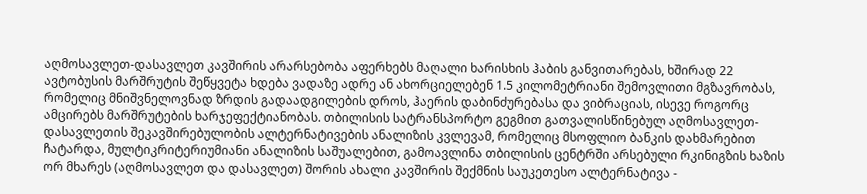აღმოსავლეთ-დასავლეთ კავშირის არარსებობა აფერხებს მაღალი ხარისხის ჰაბის განვითარებას, ხშირად 22 ავტობუსის მარშრუტის შეწყვეტა ხდება ვადაზე ადრე ან ახორციელებენ 1.5 კილომეტრიანი შემოვლითი მგზავრობას, რომელიც მნიშვნელოვნად ზრდის გადაადგილების დროს, ჰაერის დაბინძურებასა და ვიბრაციას, ისევე როგორც ამცირებს მარშრუტების ხარჯეფექტიანობას. თბილისის სატრანსპორტო გეგმით გათვალისწინებულ აღმოსავლეთ-დასავლეთის შეკავშირებულობის ალტერნატივების ანალიზის კვლევამ, რომელიც მსოფლიო ბანკის დახმარებით ჩატარდა, მულტიკრიტერიუმიანი ანალიზის საშუალებით, გამოავლინა თბილისის ცენტრში არსებული რკინიგზის ხაზის ორ მხარეს (აღმოსავლეთ და დასავლეთ) შორის ახალი კავშირის შექმნის საუკეთესო ალტერნატივა -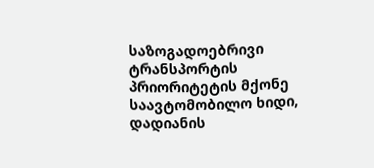საზოგადოებრივი ტრანსპორტის პრიორიტეტის მქონე საავტომობილო ხიდი, დადიანის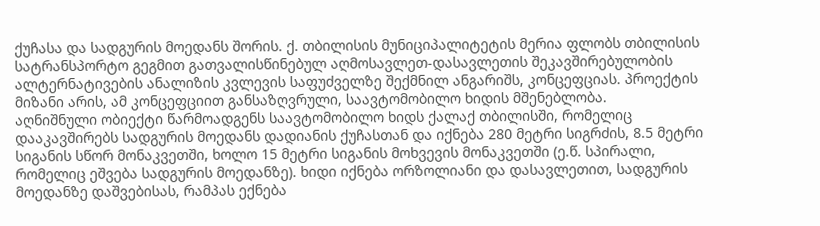ქუჩასა და სადგურის მოედანს შორის. ქ. თბილისის მუნიციპალიტეტის მერია ფლობს თბილისის სატრანსპორტო გეგმით გათვალისწინებულ აღმოსავლეთ-დასავლეთის შეკავშირებულობის ალტერნატივების ანალიზის კვლევის საფუძველზე შექმნილ ანგარიშს, კონცეფციას. პროექტის მიზანი არის, ამ კონცეფციით განსაზღვრული, საავტომობილო ხიდის მშენებლობა.
აღნიშნული ობიექტი წარმოადგენს საავტომობილო ხიდს ქალაქ თბილისში, რომელიც დააკავშირებს სადგურის მოედანს დადიანის ქუჩასთან და იქნება 280 მეტრი სიგრძის, 8.5 მეტრი სიგანის სწორ მონაკვეთში, ხოლო 15 მეტრი სიგანის მოხვევის მონაკვეთში (ე.წ. სპირალი, რომელიც ეშვება სადგურის მოედანზე). ხიდი იქნება ორზოლიანი და დასავლეთით, სადგურის მოედანზე დაშვებისას, რამპას ექნება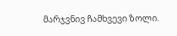მარჯვნივ ჩამხვევი ზოლი.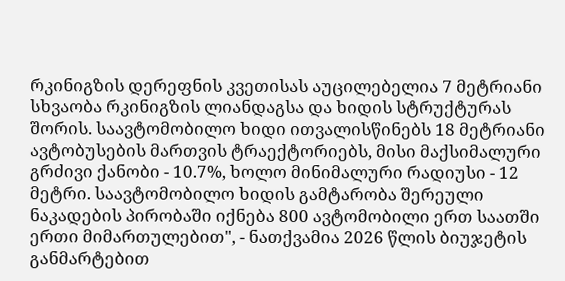რკინიგზის დერეფნის კვეთისას აუცილებელია 7 მეტრიანი სხვაობა რკინიგზის ლიანდაგსა და ხიდის სტრუქტურას შორის. საავტომობილო ხიდი ითვალისწინებს 18 მეტრიანი ავტობუსების მართვის ტრაექტორიებს, მისი მაქსიმალური გრძივი ქანობი - 10.7%, ხოლო მინიმალური რადიუსი - 12 მეტრი. საავტომობილო ხიდის გამტარობა შერეული ნაკადების პირობაში იქნება 800 ავტომობილი ერთ საათში ერთი მიმართულებით", - ნათქვამია 2026 წლის ბიუჯეტის განმარტებით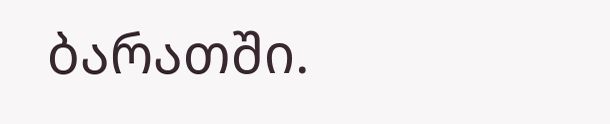ბარათში.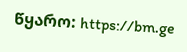წყარო: https://bm.ge